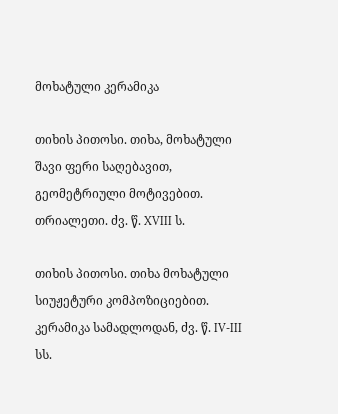მოხატული კერამიკა

თიხის პითოსი. თიხა, მოხატული შავი ფერი საღებავით, გეომეტრიული მოტივებით. თრიალეთი. ძვ. წ. XVIII ს.

თიხის პითოსი. თიხა მოხატული სიუჟეტური კომპოზიციებით. კერამიკა სამადლოდან, ძვ. წ. IV-III სს.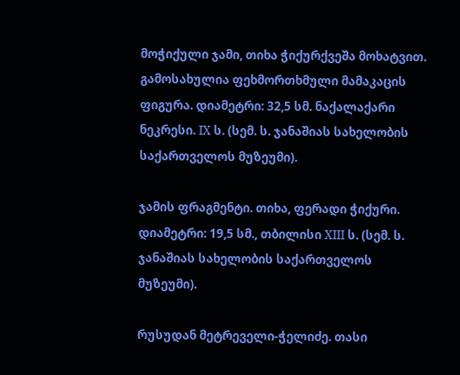მოჭიქული ჯამი, თიხა ჭიქურქვეშა მოხატვით. გამოსახულია ფეხმორთხმული მამაკაცის ფიგურა. დიამეტრი: 32,5 სმ. ნაქალაქარი ნეკრესი. IX ს. (სემ. ს. ჯანაშიას სახელობის საქართველოს მუზეუმი).

ჯამის ფრაგმენტი. თიხა, ფერადი ჭიქური. დიამეტრი: 19,5 სმ., თბილისი XIII ს. (სემ. ს. ჯანაშიას სახელობის საქართველოს მუზეუმი).

რუსუდან მეტრეველი-ჭელიძე. თასი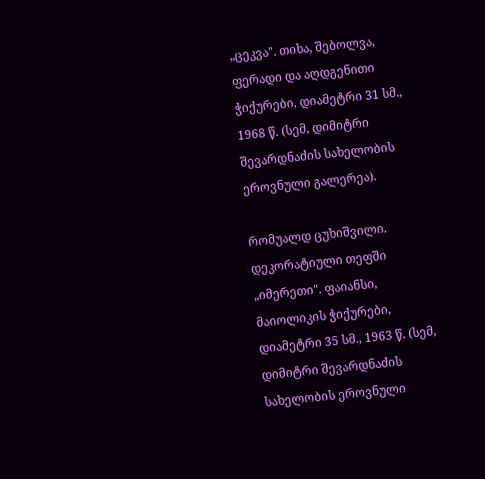„ცეკვა". თიხა, შებოლვა, ფერადი და აღდგენითი ჭიქურები, დიამეტრი 31 სმ., 1968 წ. (სემ, დიმიტრი შევარდნაძის სახელობის ეროვნული გალერეა).

რომუალდ ცუხიშვილი. დეკორატიული თეფში „იმერეთი". ფაიანსი, მაიოლიკის ჭიქურები, დიამეტრი 35 სმ., 1963 წ. (სემ, დიმიტრი შევარდნაძის სახელობის ეროვნული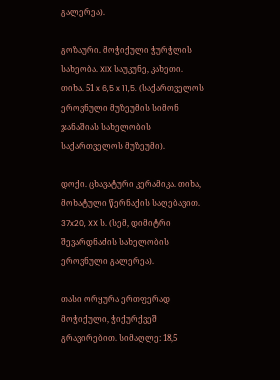გალერეა).

გოზაური. მოჭიქული ჭურჭლის სახეობა. XIX საუკუნე, კახეთი. თიხა. 51 x 6,5 x 11,5. (საქართველოს ეროვნული მუზეუმის სიმონ ჯანაშიას სახელობის საქართველოს მუზეუმი).

დოქი. ცხავატური კერამიკა. თიხა, მოხატული წერნაქის საღებავით. 37x20, XX ს. (სემ, დიმიტრი შევარდნაძის სახელობის ეროვნული გალერეა).

თასი ორყურა ერთფერად მოჭიქული, ჭიქურქვეშ გრავირებით. სიმაღლე: 18,5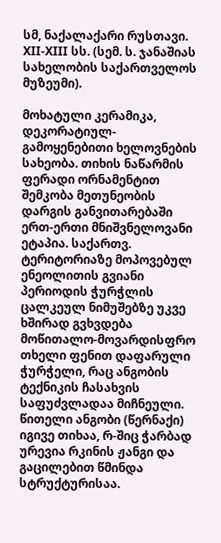სმ, ნაქალაქარი რუსთავი. XII-XIII სს. (სემ. ს. ჯანაშიას სახელობის საქართველოს მუზეუმი).

მოხატული კერამიკა, დეკორატიულ-გამოყენებითი ხელოვნების სახეობა. თიხის ნაწარმის ფერადი ორნამენტით შემკობა მეთუნეობის დარგის განვითარებაში ერთ-ერთი მნიშვნელოვანი ეტაპია. საქართვ. ტერიტორიაზე მოპოვებულ ენეოლითის გვიანი პერიოდის ჭურჭლის ცალკეულ ნიმუშებზე უკვე ხშირად გვხვდება მოწითალო-მოვარდისფრო თხელი ფენით დაფარული ჭურჭელი, რაც ანგობის ტექნიკის ჩასახვის საფუძვლადაა მიჩნეული. წითელი ანგობი (წერნაქი) იგივე თიხაა, რ-შიც ჭარბად ურევია რკინის ჟანგი და გაცილებით წმინდა სტრუქტურისაა.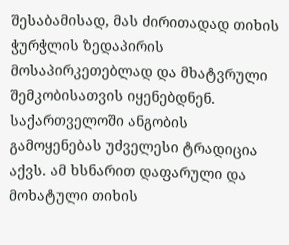შესაბამისად, მას ძირითადად თიხის ჭურჭლის ზედაპირის მოსაპირკეთებლად და მხატვრული შემკობისათვის იყენებდნენ. საქართველოში ანგობის გამოყენებას უძველესი ტრადიცია აქვს. ამ ხსნარით დაფარული და მოხატული თიხის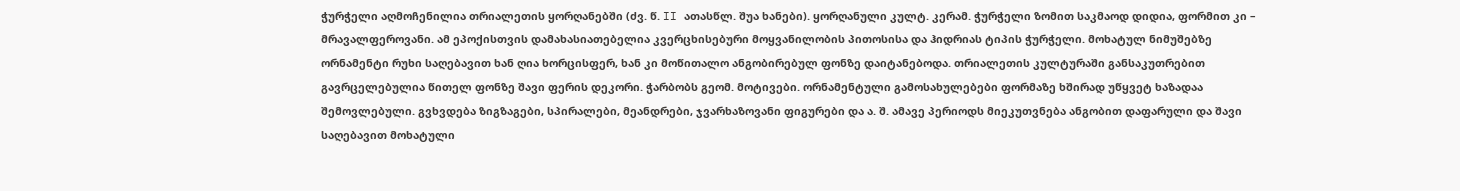ჭურჭელი აღმოჩენილია თრიალეთის ყორღანებში (ძვ. წ. II ათასწლ. შუა ხანები). ყორღანული კულტ. კერამ. ჭურჭელი ზომით საკმაოდ დიდია, ფორმით კი – მრავალფეროვანი. ამ ეპოქისთვის დამახასიათებელია კვერცხისებური მოყვანილობის პითოსისა და ჰიდრიას ტიპის ჭურჭელი. მოხატულ ნიმუშებზე ორნამენტი რუხი საღებავით ხან ღია ხორცისფერ, ხან კი მოწითალო ანგობირებულ ფონზე დაიტანებოდა. თრიალეთის კულტურაში განსაკუთრებით გავრცელებულია წითელ ფონზე შავი ფერის დეკორი. ჭარბობს გეომ. მოტივები. ორნამენტული გამოსახულებები ფორმაზე ხშირად უწყვეტ ხაზადაა შემოვლებული. გვხვდება ზიგზაგები, სპირალები, მეანდრები, ჯვარხაზოვანი ფიგურები და ა. შ. ამავე პერიოდს მიეკუთვნება ანგობით დაფარული და შავი საღებავით მოხატული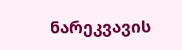ნარეკვავის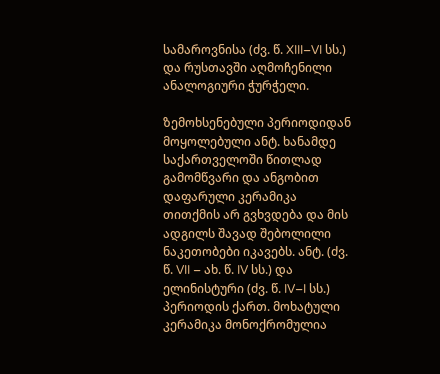სამაროვნისა (ძვ. წ. XIII–VI სს.) და რუსთავში აღმოჩენილი ანალოგიური ჭურჭელი.

ზემოხსენებული პერიოდიდან მოყოლებული ანტ. ხანამდე საქართველოში წითლად გამომწვარი და ანგობით დაფარული კერამიკა თითქმის არ გვხვდება და მის ადგილს შავად შებოლილი ნაკეთობები იკავებს. ანტ. (ძვ. წ. VII – ახ. წ. IV სს.) და ელინისტური (ძვ. წ. IV–I სს.) პერიოდის ქართ. მოხატული კერამიკა მონოქრომულია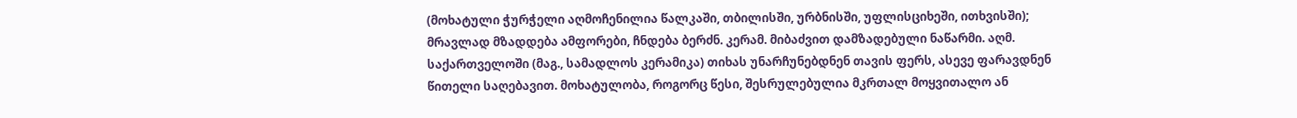(მოხატული ჭურჭელი აღმოჩენილია წალკაში, თბილისში, ურბნისში, უფლისციხეში, ითხვისში); მრავლად მზადდება ამფორები, ჩნდება ბერძნ. კერამ. მიბაძვით დამზადებული ნაწარმი. აღმ. საქართველოში (მაგ., სამადლოს კერამიკა) თიხას უნარჩუნებდნენ თავის ფერს, ასევე ფარავდნენ წითელი საღებავით. მოხატულობა, როგორც წესი, შესრულებულია მკრთალ მოყვითალო ან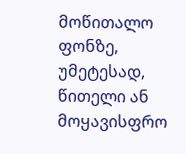მოწითალო ფონზე, უმეტესად, წითელი ან მოყავისფრო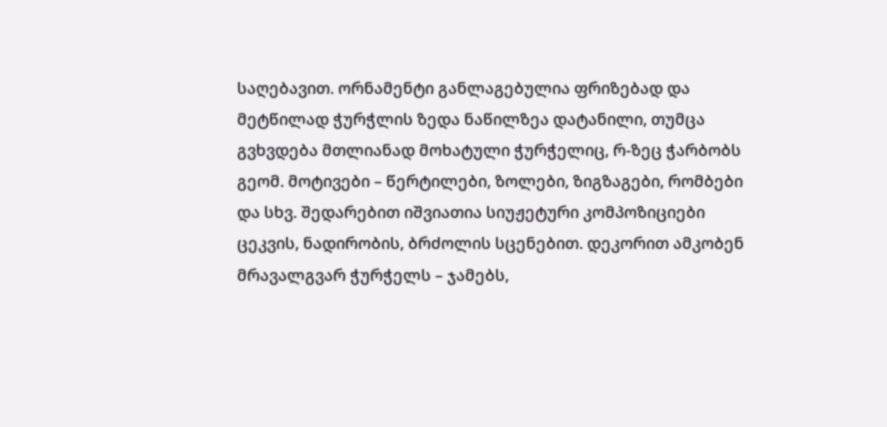საღებავით. ორნამენტი განლაგებულია ფრიზებად და მეტწილად ჭურჭლის ზედა ნაწილზეა დატანილი, თუმცა გვხვდება მთლიანად მოხატული ჭურჭელიც, რ-ზეც ჭარბობს გეომ. მოტივები – წერტილები, ზოლები, ზიგზაგები, რომბები და სხვ. შედარებით იშვიათია სიუჟეტური კომპოზიციები ცეკვის, ნადირობის, ბრძოლის სცენებით. დეკორით ამკობენ მრავალგვარ ჭურჭელს – ჯამებს,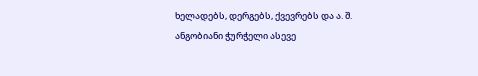ხელადებს, დერგებს, ქვევრებს და ა. შ. ანგობიანი ჭურჭელი ასევე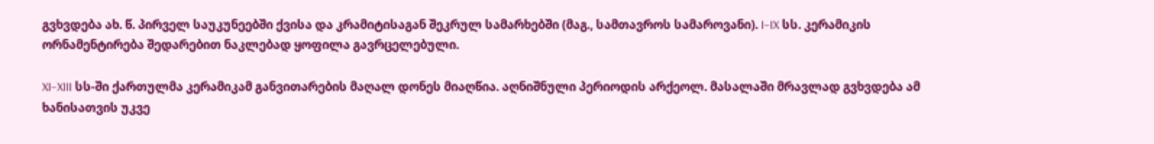გვხვდება ახ. წ. პირველ საუკუნეებში ქვისა და კრამიტისაგან შეკრულ სამარხებში (მაგ., სამთავროს სამაროვანი). I–IX სს. კერამიკის ორნამენტირება შედარებით ნაკლებად ყოფილა გავრცელებული.

XI–XIII სს-ში ქართულმა კერამიკამ განვითარების მაღალ დონეს მიაღწია. აღნიშნული პერიოდის არქეოლ. მასალაში მრავლად გვხვდება ამ ხანისათვის უკვე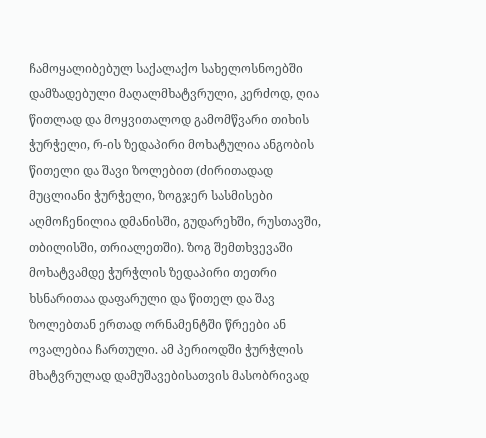ჩამოყალიბებულ საქალაქო სახელოსნოებში დამზადებული მაღალმხატვრული, კერძოდ, ღია წითლად და მოყვითალოდ გამომწვარი თიხის ჭურჭელი, რ-ის ზედაპირი მოხატულია ანგობის წითელი და შავი ზოლებით (ძირითადად მუცლიანი ჭურჭელი, ზოგჯერ სასმისები აღმოჩენილია დმანისში, გუდარეხში, რუსთავში, თბილისში, თრიალეთში). ზოგ შემთხვევაში მოხატვამდე ჭურჭლის ზედაპირი თეთრი ხსნარითაა დაფარული და წითელ და შავ ზოლებთან ერთად ორნამენტში წრეები ან ოვალებია ჩართული. ამ პერიოდში ჭურჭლის მხატვრულად დამუშავებისათვის მასობრივად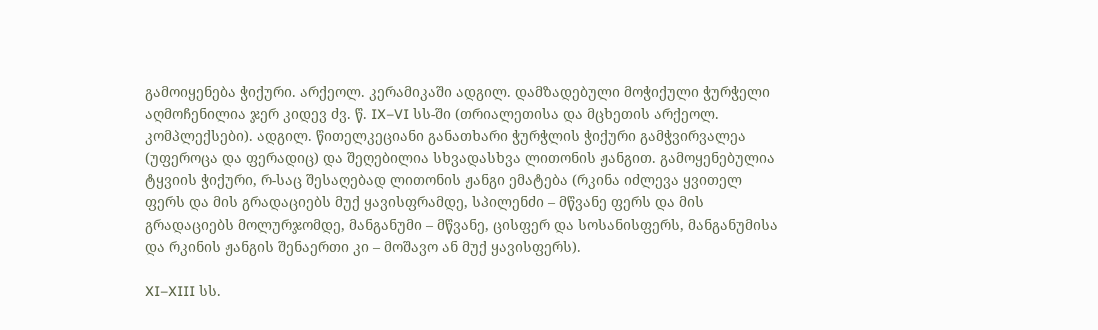გამოიყენება ჭიქური. არქეოლ. კერამიკაში ადგილ. დამზადებული მოჭიქული ჭურჭელი აღმოჩენილია ჯერ კიდევ ძვ. წ. IX–VI სს-ში (თრიალეთისა და მცხეთის არქეოლ. კომპლექსები). ადგილ. წითელკეციანი განათხარი ჭურჭლის ჭიქური გამჭვირვალეა (უფეროცა და ფერადიც) და შეღებილია სხვადასხვა ლითონის ჟანგით. გამოყენებულია ტყვიის ჭიქური, რ-საც შესაღებად ლითონის ჟანგი ემატება (რკინა იძლევა ყვითელ ფერს და მის გრადაციებს მუქ ყავისფრამდე, სპილენძი – მწვანე ფერს და მის გრადაციებს მოლურჯომდე, მანგანუმი – მწვანე, ცისფერ და სოსანისფერს, მანგანუმისა და რკინის ჟანგის შენაერთი კი – მოშავო ან მუქ ყავისფერს).

XI–XIII სს.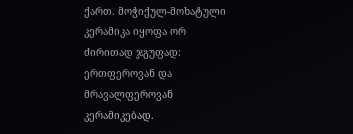ქართ. მოჭიქულ-მოხატული კერამიკა იყოფა ორ ძირითად ჯგუფად: ერთფეროვან და მრავალფეროვან კერამიკებად.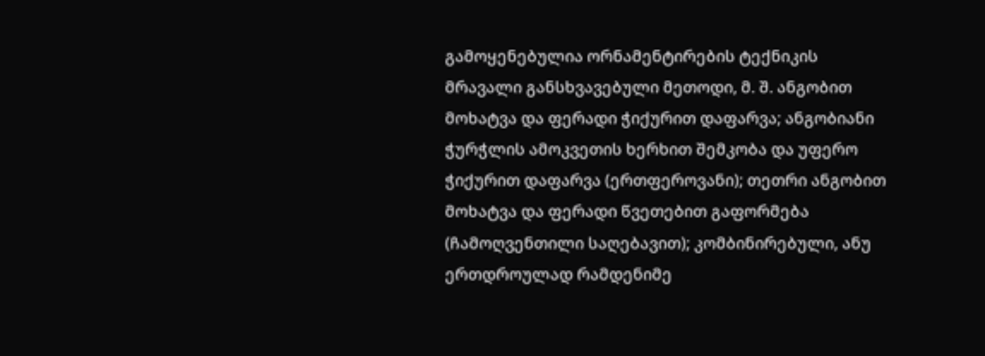გამოყენებულია ორნამენტირების ტექნიკის მრავალი განსხვავებული მეთოდი, მ. შ. ანგობით მოხატვა და ფერადი ჭიქურით დაფარვა; ანგობიანი ჭურჭლის ამოკვეთის ხერხით შემკობა და უფერო ჭიქურით დაფარვა (ერთფეროვანი); თეთრი ანგობით მოხატვა და ფერადი წვეთებით გაფორმება (ჩამოღვენთილი საღებავით); კომბინირებული, ანუ ერთდროულად რამდენიმე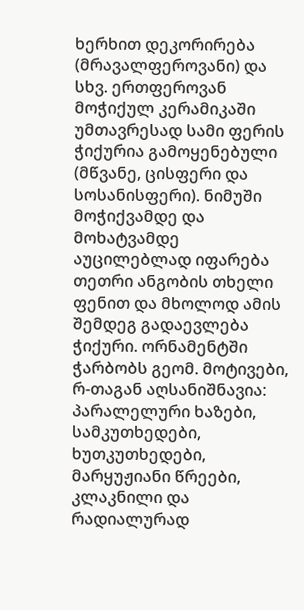ხერხით დეკორირება (მრავალფეროვანი) და სხვ. ერთფეროვან მოჭიქულ კერამიკაში უმთავრესად სამი ფერის ჭიქურია გამოყენებული (მწვანე, ცისფერი და სოსანისფერი). ნიმუში მოჭიქვამდე და მოხატვამდე აუცილებლად იფარება თეთრი ანგობის თხელი ფენით და მხოლოდ ამის შემდეგ გადაევლება ჭიქური. ორნამენტში ჭარბობს გეომ. მოტივები, რ-თაგან აღსანიშნავია: პარალელური ხაზები, სამკუთხედები, ხუთკუთხედები, მარყუჟიანი წრეები, კლაკნილი და რადიალურად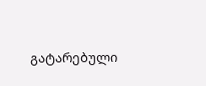გატარებული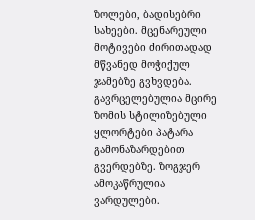ზოლები, ბადისებრი სახეები. მცენარეული მოტივები ძირითადად მწვანედ მოჭიქულ ჯამებზე გვხვდება. გავრცელებულია მცირე ზომის სტილიზებული ყლორტები პატარა გამონაზარდებით გვერდებზე. ზოგჯერ ამოკაწრულია ვარდულები.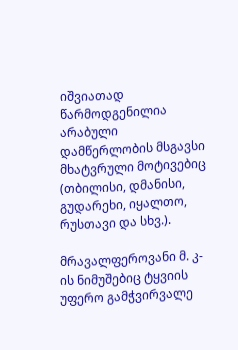იშვიათად წარმოდგენილია არაბული დამწერლობის მსგავსი მხატვრული მოტივებიც (თბილისი, დმანისი, გუდარეხი, იყალთო, რუსთავი და სხვ.).

მრავალფეროვანი მ. კ-ის ნიმუშებიც ტყვიის უფერო გამჭვირვალე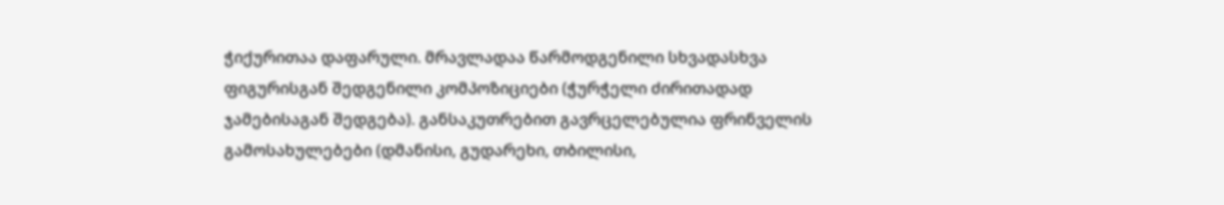ჭიქურითაა დაფარული. მრავლადაა წარმოდგენილი სხვადასხვა ფიგურისგან შედგენილი კომპოზიციები (ჭურჭელი ძირითადად ჯამებისაგან შედგება). განსაკუთრებით გავრცელებულია ფრინველის გამოსახულებები (დმანისი, გუდარეხი, თბილისი,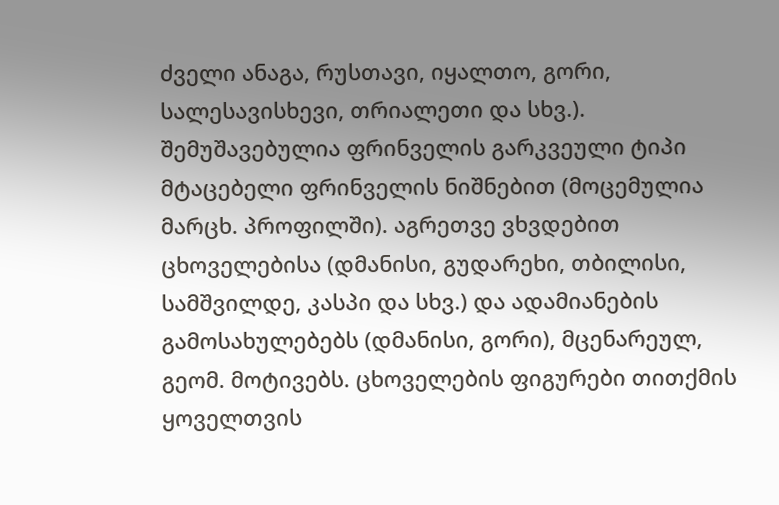ძველი ანაგა, რუსთავი, იყალთო, გორი, სალესავისხევი, თრიალეთი და სხვ.). შემუშავებულია ფრინველის გარკვეული ტიპი მტაცებელი ფრინველის ნიშნებით (მოცემულია მარცხ. პროფილში). აგრეთვე ვხვდებით ცხოველებისა (დმანისი, გუდარეხი, თბილისი, სამშვილდე, კასპი და სხვ.) და ადამიანების გამოსახულებებს (დმანისი, გორი), მცენარეულ, გეომ. მოტივებს. ცხოველების ფიგურები თითქმის ყოველთვის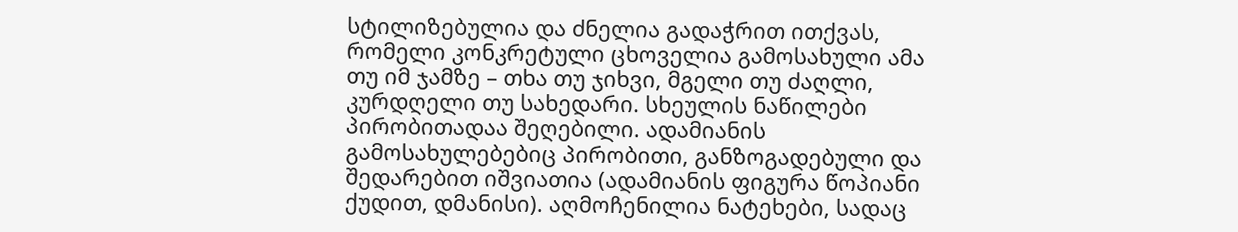სტილიზებულია და ძნელია გადაჭრით ითქვას, რომელი კონკრეტული ცხოველია გამოსახული ამა თუ იმ ჯამზე – თხა თუ ჯიხვი, მგელი თუ ძაღლი, კურდღელი თუ სახედარი. სხეულის ნაწილები პირობითადაა შეღებილი. ადამიანის გამოსახულებებიც პირობითი, განზოგადებული და შედარებით იშვიათია (ადამიანის ფიგურა წოპიანი ქუდით, დმანისი). აღმოჩენილია ნატეხები, სადაც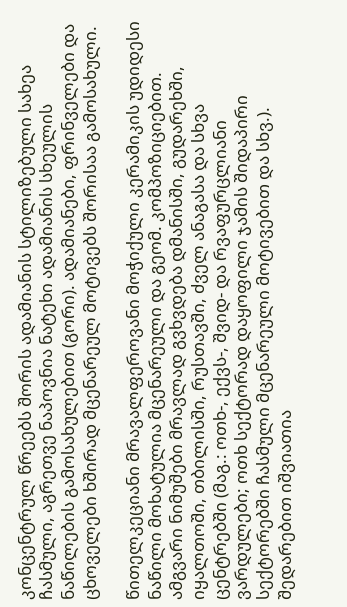კონცენტრულ წრეებს შორის ადამიანის სტილიზებული სახეა ჩასმული, აგრეთვე ნაპოვნია ნატეხი ადამიანის სხეულის ნაწილების გამოსახულებით (გორი). ადამიანები, ფრინველები და ცხოველები ხშირად მცენარეულ მოტივებს შორისაა გამოსახული.

წითელკეციანი მრავალფეროვანი მოჭიქული კერამიკის უდიდესი ნაწილი მოხატულია მცენარეული და გეომ. კომპოზიციებით. ამგვარი ნიმუშები მრავლად გვხვდება დმანისში, გუდარეხში, იყალთოში, თბილისში, რუსთავში, ძველ ანაგასა და სხვა ცენტრებში (მაგ.: ოთხ-, ექვს-, შვიდ- და რვაფურცლიანი ვარდულები; ოთხ სექტორად დაყოფილი ჯამის შიდაპირი სექტორებში ჩასმული მცენარეული მოტივებით და სხვ.). შედარებით იშვიათია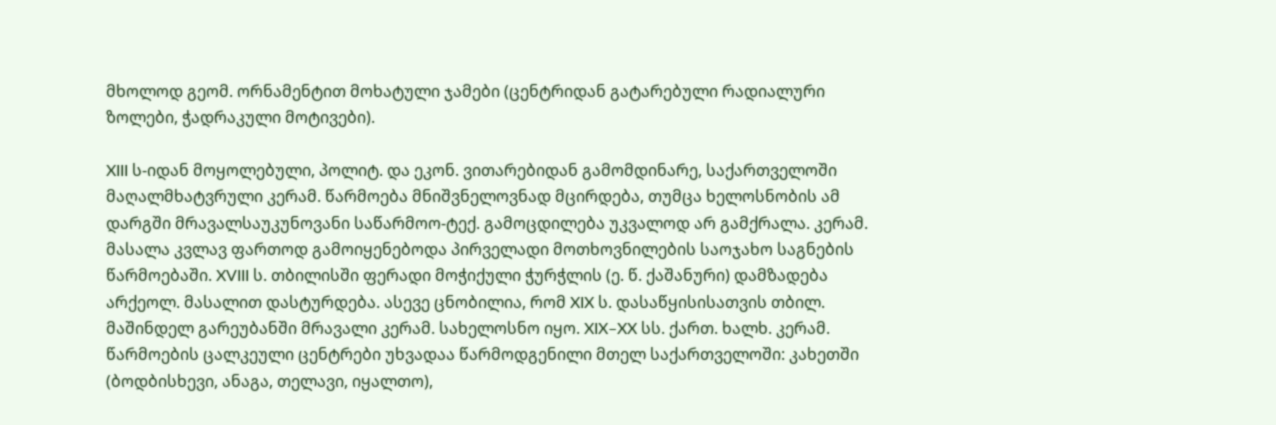მხოლოდ გეომ. ორნამენტით მოხატული ჯამები (ცენტრიდან გატარებული რადიალური ზოლები, ჭადრაკული მოტივები).

XIII ს-იდან მოყოლებული, პოლიტ. და ეკონ. ვითარებიდან გამომდინარე, საქართველოში მაღალმხატვრული კერამ. წარმოება მნიშვნელოვნად მცირდება, თუმცა ხელოსნობის ამ დარგში მრავალსაუკუნოვანი საწარმოო-ტექ. გამოცდილება უკვალოდ არ გამქრალა. კერამ. მასალა კვლავ ფართოდ გამოიყენებოდა პირველადი მოთხოვნილების საოჯახო საგნების წარმოებაში. XVIII ს. თბილისში ფერადი მოჭიქული ჭურჭლის (ე. წ. ქაშანური) დამზადება არქეოლ. მასალით დასტურდება. ასევე ცნობილია, რომ XIX ს. დასაწყისისათვის თბილ. მაშინდელ გარეუბანში მრავალი კერამ. სახელოსნო იყო. XIX–XX სს. ქართ. ხალხ. კერამ. წარმოების ცალკეული ცენტრები უხვადაა წარმოდგენილი მთელ საქართველოში: კახეთში (ბოდბისხევი, ანაგა, თელავი, იყალთო),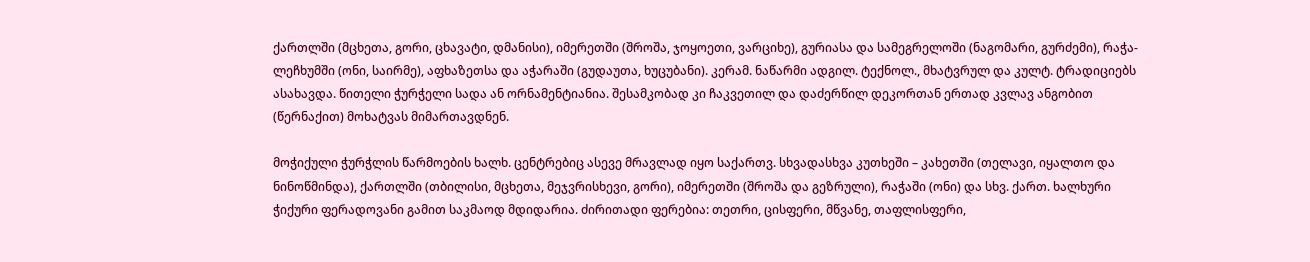ქართლში (მცხეთა, გორი, ცხავატი, დმანისი), იმერეთში (შროშა, ჯოყოეთი, ვარციხე), გურიასა და სამეგრელოში (ნაგომარი, გურძემი), რაჭა-ლეჩხუმში (ონი, საირმე), აფხაზეთსა და აჭარაში (გუდაუთა, ხუცუბანი). კერამ. ნაწარმი ადგილ. ტექნოლ., მხატვრულ და კულტ. ტრადიციებს ასახავდა. წითელი ჭურჭელი სადა ან ორნამენტიანია. შესამკობად კი ჩაკვეთილ და დაძერწილ დეკორთან ერთად კვლავ ანგობით (წერნაქით) მოხატვას მიმართავდნენ.

მოჭიქული ჭურჭლის წარმოების ხალხ. ცენტრებიც ასევე მრავლად იყო საქართვ. სხვადასხვა კუთხეში – კახეთში (თელავი, იყალთო და ნინოწმინდა), ქართლში (თბილისი, მცხეთა, მეჯვრისხევი, გორი), იმერეთში (შროშა და გეზრული), რაჭაში (ონი) და სხვ. ქართ. ხალხური ჭიქური ფერადოვანი გამით საკმაოდ მდიდარია. ძირითადი ფერებია: თეთრი, ცისფერი, მწვანე, თაფლისფერი,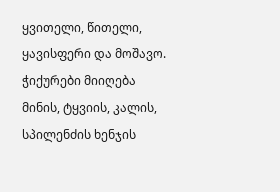ყვითელი, წითელი, ყავისფერი და მოშავო. ჭიქურები მიიღება მინის, ტყვიის, კალის, სპილენძის ხენჯის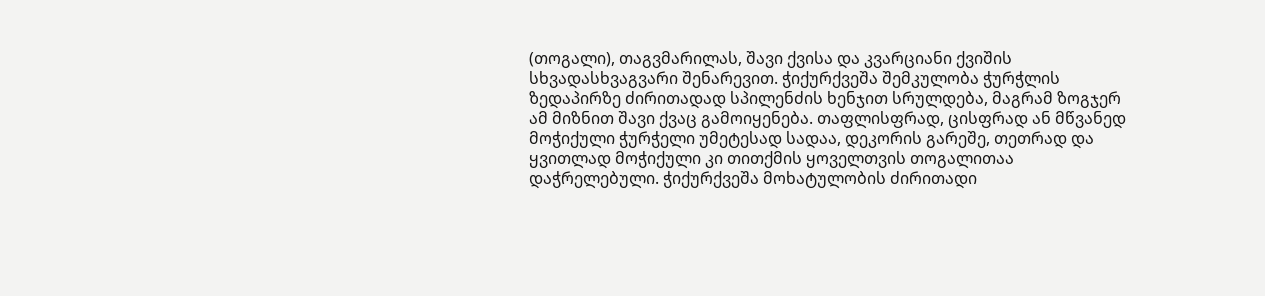(თოგალი), თაგვმარილას, შავი ქვისა და კვარციანი ქვიშის სხვადასხვაგვარი შენარევით. ჭიქურქვეშა შემკულობა ჭურჭლის ზედაპირზე ძირითადად სპილენძის ხენჯით სრულდება, მაგრამ ზოგჯერ ამ მიზნით შავი ქვაც გამოიყენება. თაფლისფრად, ცისფრად ან მწვანედ მოჭიქული ჭურჭელი უმეტესად სადაა, დეკორის გარეშე, თეთრად და ყვითლად მოჭიქული კი თითქმის ყოველთვის თოგალითაა დაჭრელებული. ჭიქურქვეშა მოხატულობის ძირითადი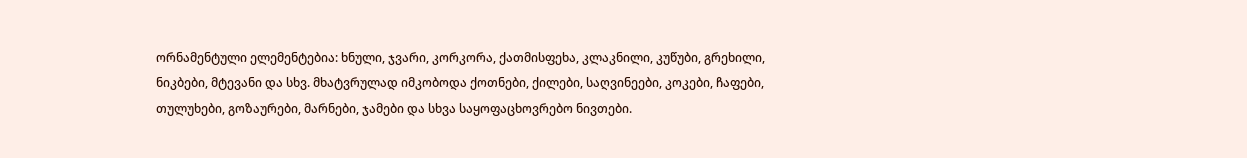ორნამენტული ელემენტებია: ხნული, ჯვარი, კორკორა, ქათმისფეხა, კლაკნილი, კუწუბი, გრეხილი, ნიკბები, მტევანი და სხვ. მხატვრულად იმკობოდა ქოთნები, ქილები, საღვინეები, კოკები, ჩაფები, თულუხები, გოზაურები, მარნები, ჯამები და სხვა საყოფაცხოვრებო ნივთები.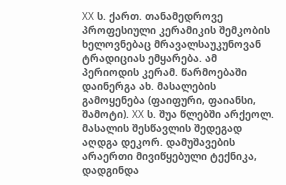XX ს. ქართ. თანამედროვე პროფესიული კერამიკის შემკობის ხელოვნებაც მრავალსაუკუნოვან ტრადიციას ემყარება. ამ პერიოდის კერამ. წარმოებაში დაინერგა ახ. მასალების გამოყენება (ფაიფური, ფაიანსი, შამოტი). XX ს. შუა წლებში არქეოლ. მასალის შესწავლის შედეგად აღდგა დეკორ. დამუშავების არაერთი მივიწყებული ტექნიკა, დადგინდა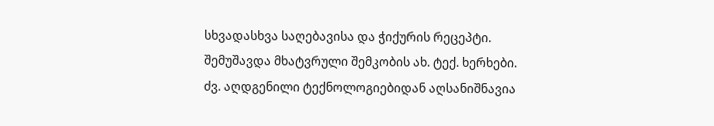სხვადასხვა საღებავისა და ჭიქურის რეცეპტი. შემუშავდა მხატვრული შემკობის ახ. ტექ. ხერხები. ძვ. აღდგენილი ტექნოლოგიებიდან აღსანიშნავია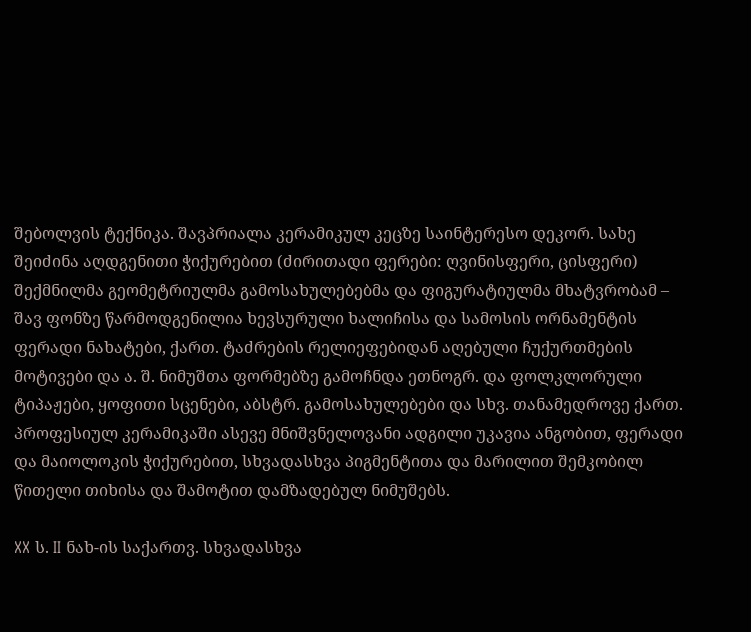შებოლვის ტექნიკა. შავპრიალა კერამიკულ კეცზე საინტერესო დეკორ. სახე შეიძინა აღდგენითი ჭიქურებით (ძირითადი ფერები: ღვინისფერი, ცისფერი) შექმნილმა გეომეტრიულმა გამოსახულებებმა და ფიგურატიულმა მხატვრობამ – შავ ფონზე წარმოდგენილია ხევსურული ხალიჩისა და სამოსის ორნამენტის ფერადი ნახატები, ქართ. ტაძრების რელიეფებიდან აღებული ჩუქურთმების მოტივები და ა. შ. ნიმუშთა ფორმებზე გამოჩნდა ეთნოგრ. და ფოლკლორული ტიპაჟები, ყოფითი სცენები, აბსტრ. გამოსახულებები და სხვ. თანამედროვე ქართ. პროფესიულ კერამიკაში ასევე მნიშვნელოვანი ადგილი უკავია ანგობით, ფერადი და მაიოლოკის ჭიქურებით, სხვადასხვა პიგმენტითა და მარილით შემკობილ წითელი თიხისა და შამოტით დამზადებულ ნიმუშებს.

XX ს. II ნახ-ის საქართვ. სხვადასხვა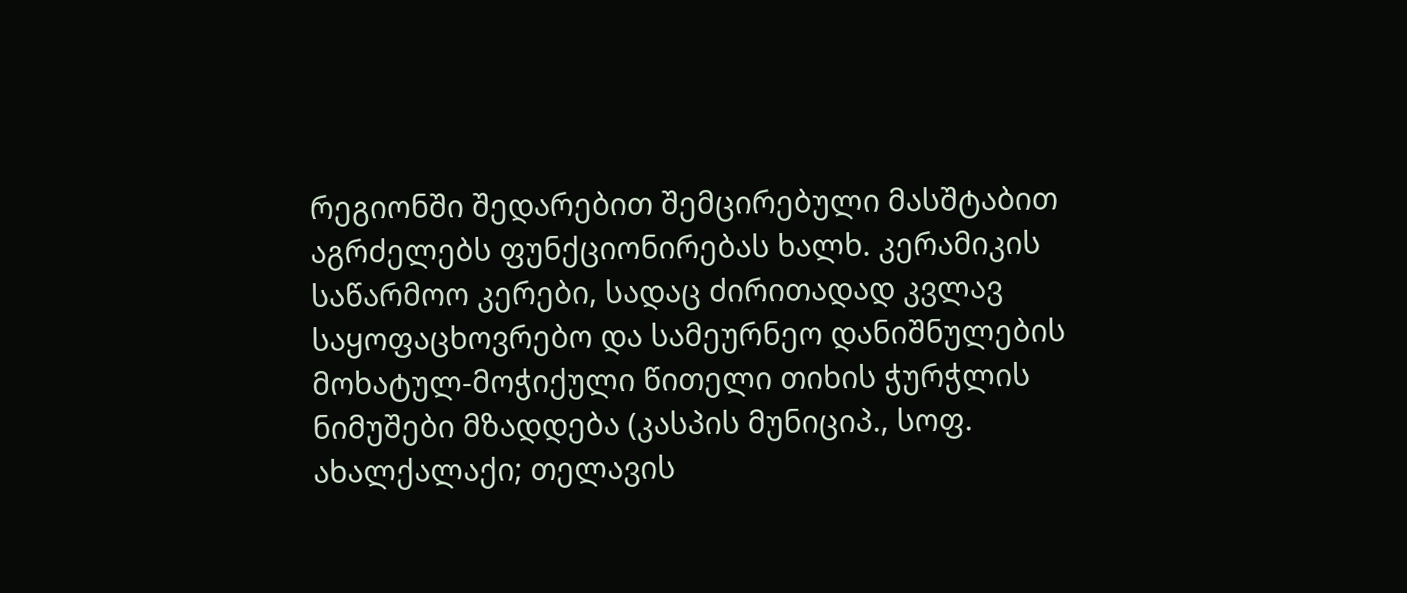რეგიონში შედარებით შემცირებული მასშტაბით აგრძელებს ფუნქციონირებას ხალხ. კერამიკის საწარმოო კერები, სადაც ძირითადად კვლავ საყოფაცხოვრებო და სამეურნეო დანიშნულების მოხატულ-მოჭიქული წითელი თიხის ჭურჭლის ნიმუშები მზადდება (კასპის მუნიციპ., სოფ. ახალქალაქი; თელავის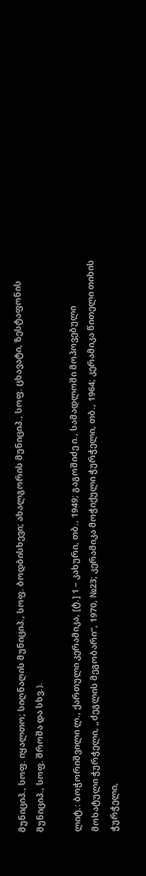მუნიციპ., სოფ. იყალთო; სიღნაღის მუნიციპ., სოფ. ბოდბისხევი; ახალგორის მუნიციპ., სოფ. ცხავატი, ზესტაფონის მუნიციპ., სოფ. შროშა და სხვ.).

ლიტ.: ბოჭორიშვილი ლ., ქართული კერამიკა, [ტ.] 1 – კახური, თბ., 1949; გაგოშიძე ი., სამადლოში მოპოვებული მოხატული ჭურჭელი, „ძეგლის მეგობარი“, 1970, №23; კერამიკა მოჭიქული ჭურჭელი, თბ., 1964; კერამიკა წითელი თიხის ჭურჭელი,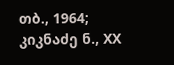თბ., 1964; კიკნაძე ნ., XX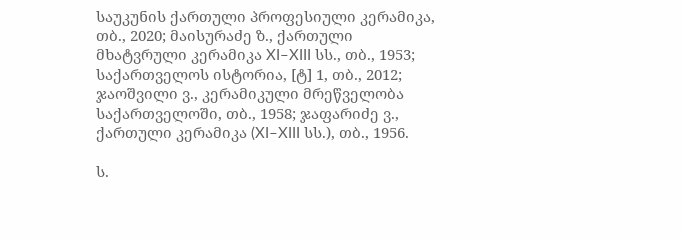საუკუნის ქართული პროფესიული კერამიკა, თბ., 2020; მაისურაძე ზ., ქართული მხატვრული კერამიკა XI–XIII სს., თბ., 1953; საქართველოს ისტორია, [ტ] 1, თბ., 2012; ჯაოშვილი ვ., კერამიკული მრეწველობა საქართველოში, თბ., 1958; ჯაფარიძე ვ., ქართული კერამიკა (XI–XIII სს.), თბ., 1956.

ს.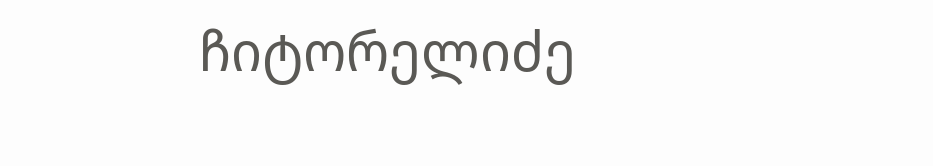ჩიტორელიძე